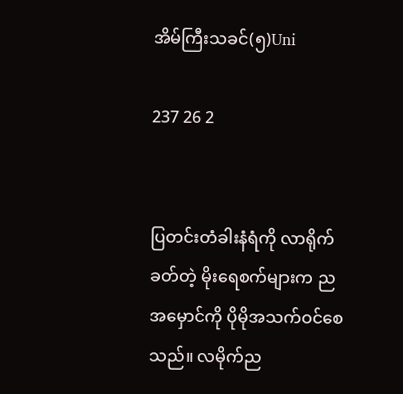အိမ်ကြီးသခင်(၅)Uni

237 26 2


ပြတင်းတံခါးနံရံကို လာရိုက်ခတ်တဲ့ မိုးရေစက်များက ညအမှောင်ကို ပိုမိုအသက်ဝင်စေသည်။ လမိုက်ည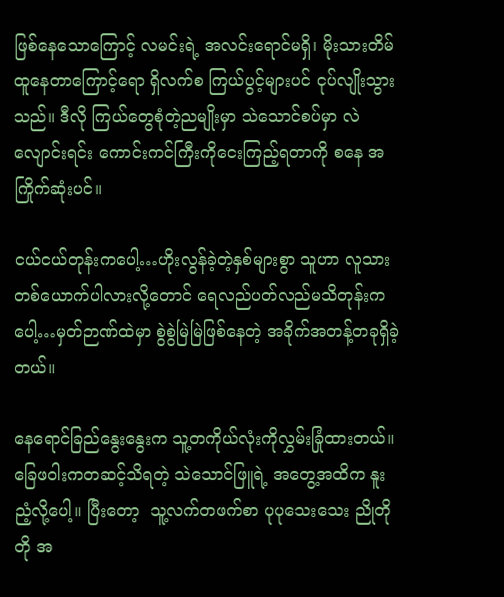ဖြစ်နေသောကြောင့် လမင်းရဲ့ အလင်းရောင်မရှိ၊ မိုးသားတိမ်ထူနေတာကြောင့်ရော ရှိလက်စ ကြယ်ပွင့်များပင် ငုပ်လျိုးသွားသည်။ ဒီလို ကြယ်တွေစုံတဲ့ညမျိုးမှာ သဲသောင်စပ်မှာ လဲလျောင်းရင်း ကောင်းကင်ကြီးကိုငေးကြည့်ရတာကို စနေ အကြိုက်ဆုံးပင်။

ငယ်ငယ်တုန်းကပေါ့…ဟိုးလွန်ခဲ့တဲ့နှစ်များစွာ သူဟာ လူသားတစ်ယောက်ပါလားလို့တောင် ရေလည်ပတ်လည်မသိတုန်းကပေါ့…မှတ်ဉာဏ်ထဲမှာ စွဲစွဲမြဲမြဲဖြစ်နေတဲ့ အခိုက်အတန့်တခုရှိခဲ့တယ်။

နေရောင်ခြည်နွေးနွေးက သူ့တကိုယ်လုံးကိုလွှမ်းခြုံထားတယ်။ ခြေဖဝါးကတဆင့်သိရတဲ့ သဲသောင်ဖြူရဲ့ အတွေ့အထိက နူးညံ့လို့ပေါ့။ ပြီးတော့  သူ့လက်တဖက်စာ ပုပုသေးသေး ညိုတိုတို အ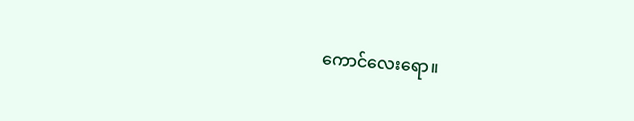ကောင်လေးရော။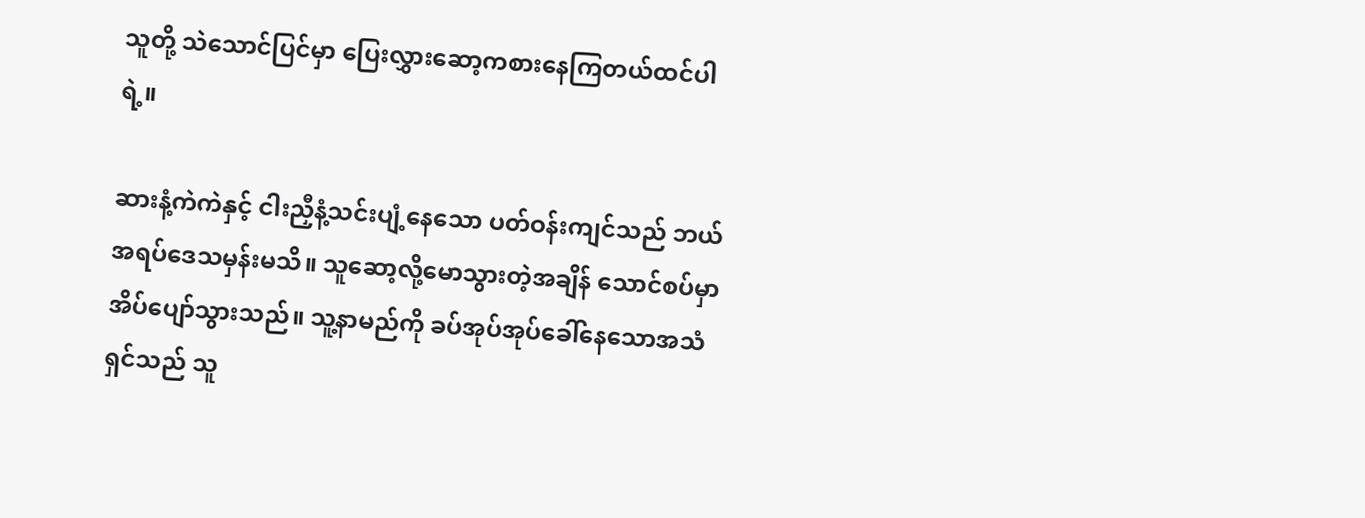သူတို့ သဲသောင်ပြင်မှာ ပြေးလွှားဆော့ကစားနေကြတယ်ထင်ပါရဲ့။

ဆားနံ့ကဲကဲနှင့် ငါးညှီနံ့သင်းပျံ့နေသော ပတ်ဝန်းကျင်သည် ဘယ်အရပ်ဒေသမှန်းမသိ။ သူဆော့လို့မောသွားတဲ့အချိန် သောင်စပ်မှာ အိပ်ပျော်သွားသည်။ သူ့နာမည်ကို ခပ်အုပ်အုပ်ခေါ်နေသောအသံရှင်သည် သူ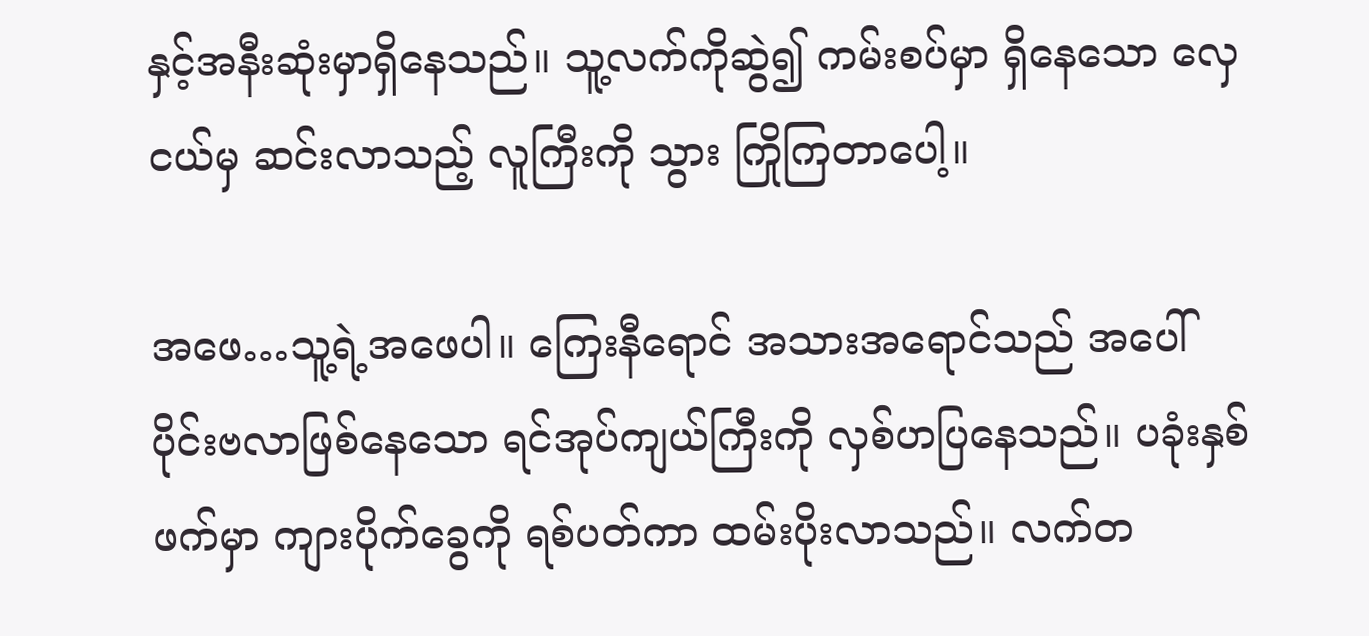နှင့်အနီးဆုံးမှာရှိနေသည်။ သူ့လက်ကိုဆွဲ၍ ကမ်းစပ်မှာ ရှိနေသော လှေငယ်မှ ဆင်းလာသည့် လူကြီးကို သွား ကြိုကြတာပေါ့။

အဖေ…သူ့ရဲ့အဖေပါ။ ကြေးနီရောင် အသားအရောင်သည် အပေါ်ပိုင်းဗလာဖြစ်နေသော ရင်အုပ်ကျယ်ကြီးကို လှစ်ဟပြနေသည်။ ပခုံးနှစ်ဖက်မှာ ကျားပိုက်ခွေကို ရစ်ပတ်ကာ ထမ်းပိုးလာသည်။ လက်တ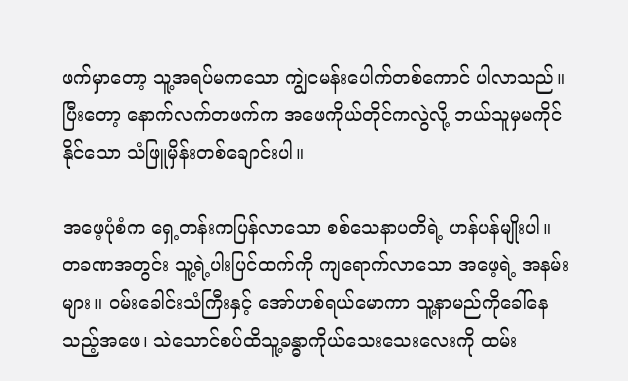ဖက်မှာတော့ သူ့အရပ်မကသော ကျွဲငမန်းပေါက်တစ်ကောင် ပါလာသည်။ ပြီးတော့ နောက်လက်တဖက်က အဖေကိုယ်တိုင်ကလွဲလို့ ဘယ်သူမှမကိုင်နိုင်သော သံဖြူမှိန်းတစ်ချောင်းပါ။

အဖေ့ပုံစံက ရှေ့တန်းကပြန်လာသော စစ်သေနာပတိရဲ့ ဟန်ပန်မျိုးပါ။
တခဏအတွင်း သူ့ရဲ့ပါးပြင်ထက်ကို ကျရောက်လာသော အဖေ့ရဲ့ အနမ်းများ။ ဝမ်းခေါင်းသံကြီးနှင့် အော်ဟစ်ရယ်မောကာ သူ့နာမည်ကိုခေါ်နေသည့်အဖေ၊ သဲသောင်စပ်ထိသူ့ခန္ဓာကိုယ်သေးသေးလေးကို ထမ်း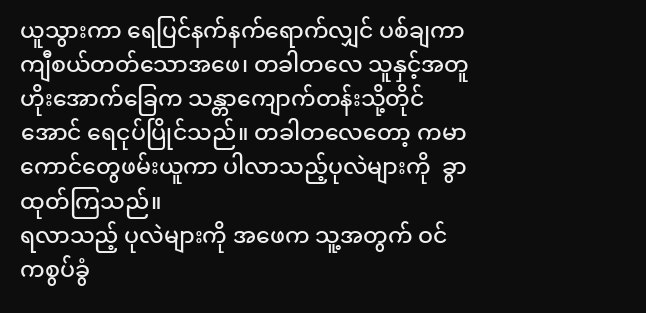ယူသွားကာ ရေပြင်နက်နက်ရောက်လျှင် ပစ်ချကာ ကျီစယ်တတ်သောအဖေ၊ တခါတလေ သူနှင့်အတူ ဟိုးအောက်ခြေက သန္တာကျောက်တန်းသို့တိုင်အောင် ရေငုပ်ပြိုင်သည်။ တခါတလေတော့ ကမာကောင်တွေဖမ်းယူကာ ပါလာသည့်ပုလဲများကို  ခွာထုတ်ကြသည်။
ရလာသည့် ပုလဲများကို အဖေက သူ့အတွက် ဝင်ကစွပ်ခွံ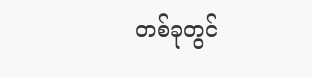တစ်ခုတွင်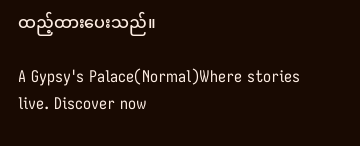ထည့်ထားပေးသည်။

A Gypsy's Palace(Normal)Where stories live. Discover now